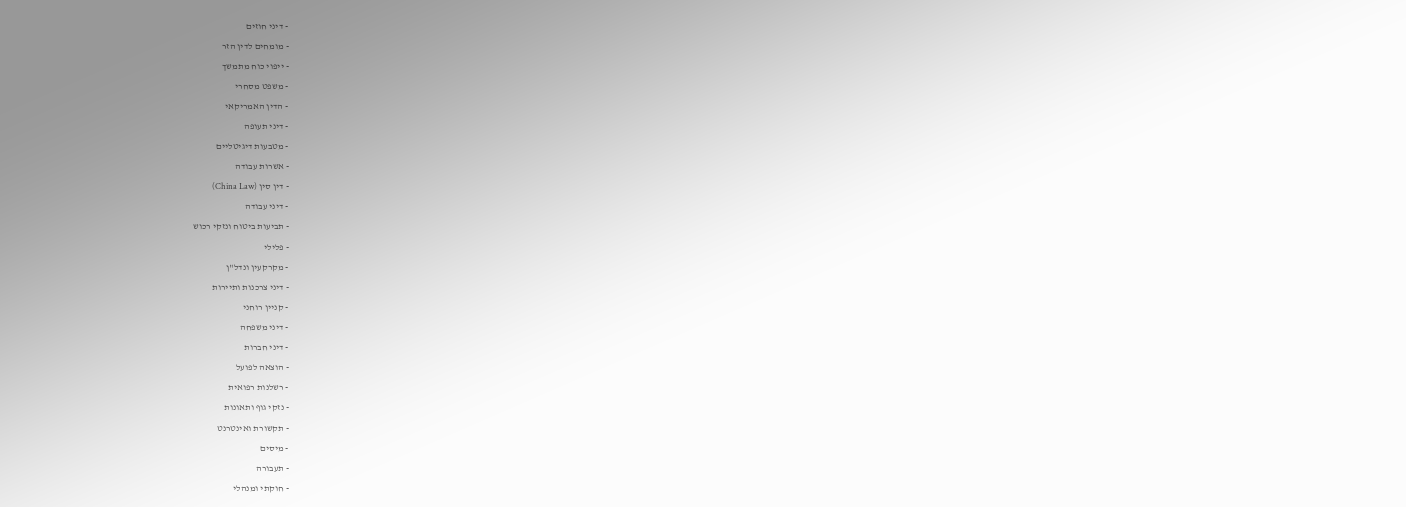- דיני חוזים
- מומחים לדין הזר
- ייפוי כוח מתמשך
- משפט מסחרי
- הדין האמריקאי
- דיני תעופה
- מטבעות דיגיטליים
- אשרות עבודה
- דין סין (China Law)
- דיני עבודה
- תביעות ביטוח ונזקי רכוש
- פלילי
- מקרקעין ונדל"ן
- דיני צרכנות ותיירות
- קניין רוחני
- דיני משפחה
- דיני חברות
- הוצאה לפועל
- רשלנות רפואית
- נזקי גוף ותאונות
- תקשורת ואינטרנט
- מיסים
- תעבורה
- חוקתי ומנהלי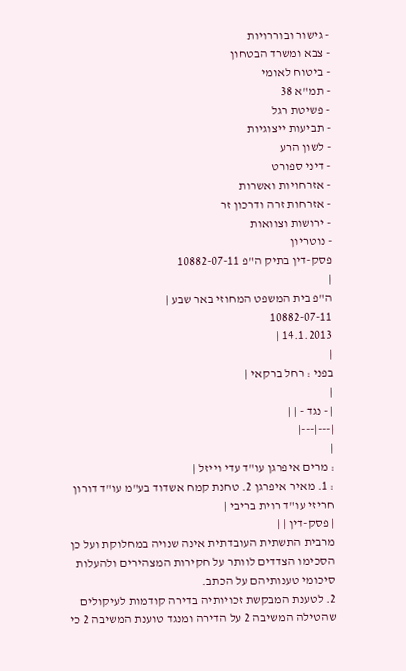- גישור ובוררויות
- צבא ומשרד הבטחון
- ביטוח לאומי
- תמ"א 38
- פשיטת רגל
- תביעות ייצוגיות
- לשון הרע
- דיני ספורט
- אזרחויות ואשרות
- אזרחות זרה ודרכון זר
- ירושות וצוואות
- נוטריון
פסק-דין בתיק ה"פ 10882-07-11
|
ה"פ בית המשפט המחוזי באר שבע |
10882-07-11
14.1.2013 |
|
בפני : רחל ברקאי |
|
| - נגד - | |
|---|---|
|
: מרים איפרגן עו"ד עדי וייזל |
: 1. מאיר איפרגן 2. טחנת קמח אשדוד בע"מ עו"ד דורון חריזי עו"ד רוית בריבי |
| פסק-דין | |
מרבית התשתית העובדתית אינה שנויה במחלוקת ועל כן הסכימו הצדדים לוותר על חקירות המצהירים ולהעלות סיכומי טענותיהם על הכתב.
2. לטענת המבקשת זכויותיה בדירה קודמות לעיקולים שהטילה המשיבה 2 על הדירה ומנגד טוענת המשיבה 2 כי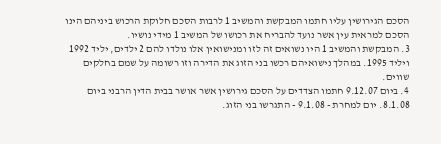הסכם הגירושין עליו חתמו המבקשת והמשיב 1 לרבות הסכם חלוקת הרכוש ביניהם הינו הסכם למראית עין אשר נועד להבריח את רכושו של המשיב 1 מידי נושיו.
3. המבקשת והמשיב 1 היו נשואים זה לזו ומנישואין אלו נולדו להם 2 ילדים, יליד 1992 ויליד 1995. במהלך נישואיהם רכשו בני הזוג את הדירה וזו רשומה על שמם בחלקים שווים.
4. ביום 9.12.07 חתמו הצדדים על הסכם גירושין אשר אושר בבית הדין הרבני ביום 8.1.08. יום למחרת - 9.1.08 - התגרשו בני הזוג.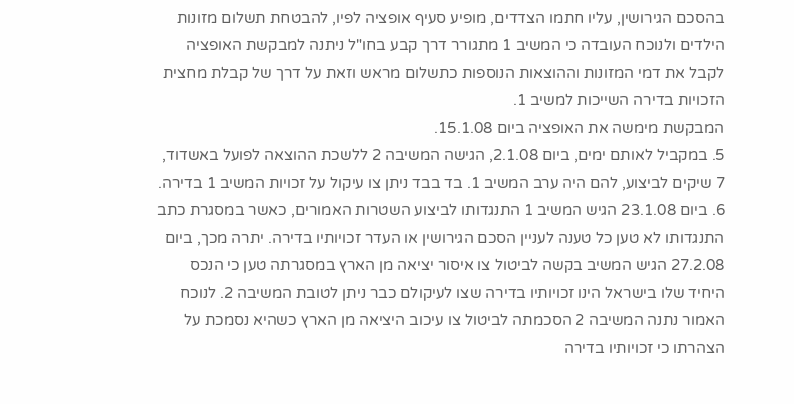בהסכם הגירושין, עליו חתמו הצדדים, מופיע סעיף אופציה לפיו, להבטחת תשלום מזונות הילדים ולנוכח העובדה כי המשיב 1 מתגורר דרך קבע בחו"ל ניתנה למבקשת האופציה לקבל את דמי המזונות וההוצאות הנוספות כתשלום מראש וזאת על דרך של קבלת מחצית הזכויות בדירה השייכות למשיב 1.
המבקשת מימשה את האופציה ביום 15.1.08.
5. במקביל לאותם ימים, ביום 2.1.08, הגישה המשיבה 2 ללשכת ההוצאה לפועל באשדוד, 7 שיקים לביצוע, להם היה ערב המשיב 1. בד בבד ניתן צו עיקול על זכויות המשיב 1 בדירה.
6. ביום 23.1.08 הגיש המשיב 1 התנגדותו לביצוע השטרות האמורים, כאשר במסגרת כתב התנגדותו לא טען כל טענה לעניין הסכם הגירושין או העדר זכויותיו בדירה. יתרה מכך, ביום 27.2.08 הגיש המשיב בקשה לביטול צו איסור יציאה מן הארץ במסגרתה טען כי הנכס היחיד שלו בישראל הינו זכויותיו בדירה שצו לעיקולם כבר ניתן לטובת המשיבה 2. לנוכח האמור נתנה המשיבה 2 הסכמתה לביטול צו עיכוב היציאה מן הארץ כשהיא נסמכת על הצהרתו כי זכויותיו בדירה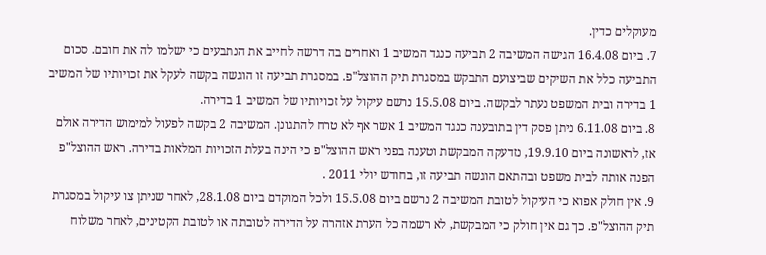מעוקלים כדין.
7. ביום 16.4.08 הגישה המשיבה 2 תביעה כנגד המשיב 1 ואחרים בה דרשה לחייב את הנתבעים כי ישלמו לה את חובם. סכום התביעה כלל את השיקים שביצועם התבקש במסגרת תיק ההוצל"פ. במסגרת תביעה זו הוגשה בקשה לעקל את זכויותיו של המשיב 1 בדירה ובית המשפט נעתר לבקשה. ביום 15.5.08 נרשם עיקול על זכויותיו של המשיב 1 בדירה.
8. ביום 6.11.08 ניתן פסק דין בתובענה כנגד המשיב 1 אשר אף לא טרח להתגונן. המשיבה 2 בקשה לפעול למימוש הדירה אולם אז, לראשונה ביום 19.9.10, נזדעקה המבקשת וטענה בפני ראש ההוצל"פ כי הינה בעלת הזכויות המלאות בדירה. ראש ההוצל"פ הפנה אותה לבית משפט ובהתאם הוגשה תביעה זו, בחודש יולי 2011 .
9. אין חולק אפוא כי העיקול לטובת המשיבה 2 נרשם ביום 15.5.08 ולכל המוקדם ביום 28.1.08, לאחר שניתן צו עיקול במסגרת תיק ההוצל"פ. כך גם אין חולק כי המבקשת, לא רשמה כל הערת אזהרה על הדירה לטובתה או לטובת הקטינים, לאחר משלוח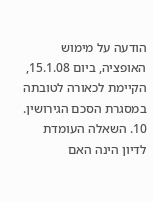הודעה על מימוש האופציה, ביום 15.1.08, הקיימת לכאורה לטובתה במסגרת הסכם הגירושין.
10. השאלה העומדת לדיון הינה האם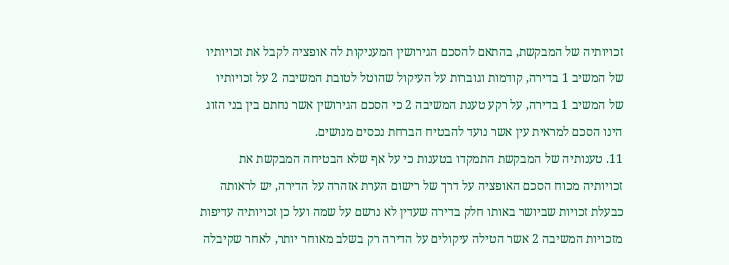זכויותיה של המבקשת, בהתאם להסכם הגירושין המעניקות לה אופציה לקבל את זכויותיו של המשיב 1 בדירה, קודמות וגוברות על העיקול שהוטל לטובת המשיבה 2 על זכויותיו של המשיב 1 בדירה, על רקע טענת המשיבה 2 כי הסכם הגירושין אשר נחתם בין בני הזוג הינו הסכם למראית עין אשר נועד להבטיח הברחת נכסים מנושים.
11. טענותיה של המבקשת התמקדו בטענות כי על אף שלא הבטיחה המבקשת את זכויותיה מכוח הסכם האופציה על דרך של רישום הערת אזהרה על הדירה, יש לראותה כבעלת זכויות שביושר באותו חלק בדירה שעדין לא נרשם על שמה ועל כן זכויותיה עדיפות מזכויות המשיבה 2 אשר הטילה עיקולים על הדירה רק בשלב מאוחר יותר, לאחר שקיבלה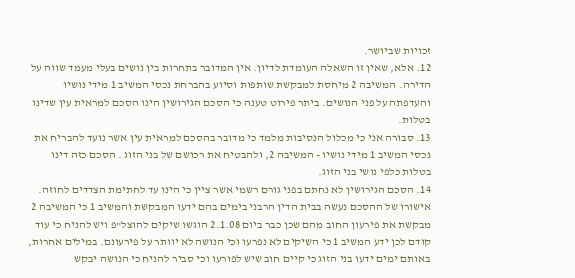זכויות שביושר.
12. אלא, שאין זו השאלה העומדת לדיון. אין המדובר בתחרות בין נושים בעלי מעמד שווה על הדירה. המשיבה 2 מיחסת למבקשת שותפות וסיוע בהברחת נכסי המשיב 1 מידי נושיו והעדפתה על פני הנושים. ביתר פירוט טענה כי הסכם הגירושין הינו הסכם למראית עין שדינו בטלות.
13. סבורה אני כי מכלול הנסיבות מלמד כי מדובר בהסכם למראית עין אשר נועד להבריח את נכסי המשיב 1 מידי נושיו - המשיבה 2, ולהבטיח את רכושם של בני הזוג . הסכם כזה דינו בטלות כלפי נושי בני הזוג.
14. הסכם הגירושין לא נחתם בפני גורם רשמי אשר ציין כי הינו עד לחתימת הצדדים לחוזה. אישורו של ההסכם נעשה בבית הדין הרבני בימים בהם ידעו המבקשת והמשיב 1 כי המשיבה 2 מבקשת את פירעון החוב מהם שכן כבר ביום 2.1.08 הוגשו שיקים להוצל"פ ויש להניח כי עוד קודם לכן ידע המשיב 1 כי השיקים לא נפרעו וכי הנושה לא יוותר על פירעונם. במילים אחרות, באותם ימים ידעו בני הזוג כי קיים חוב שיש לפורעו וכי סביר להניח כי הנושה יבקש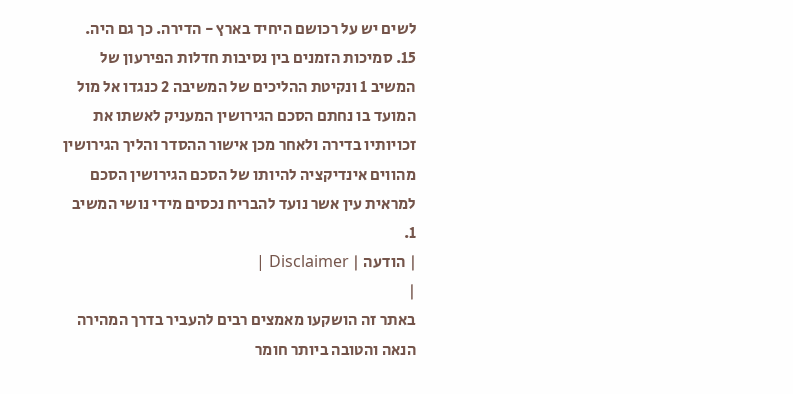לשים יש על רכושם היחיד בארץ - הדירה. כך גם היה.
15. סמיכות הזמנים בין נסיבות חדלות הפירעון של המשיב 1 ונקיטת ההליכים של המשיבה 2 כנגדו אל מול המועד בו נחתם הסכם הגירושין המעניק לאשתו את זכויותיו בדירה ולאחר מכן אישור ההסדר והליך הגירושין מהווים אינדיקציה להיותו של הסכם הגירושין הסכם למראית עין אשר נועד להבריח נכסים מידי נושי המשיב 1.
| הודעה | Disclaimer |
|
באתר זה הושקעו מאמצים רבים להעביר בדרך המהירה הנאה והטובה ביותר חומר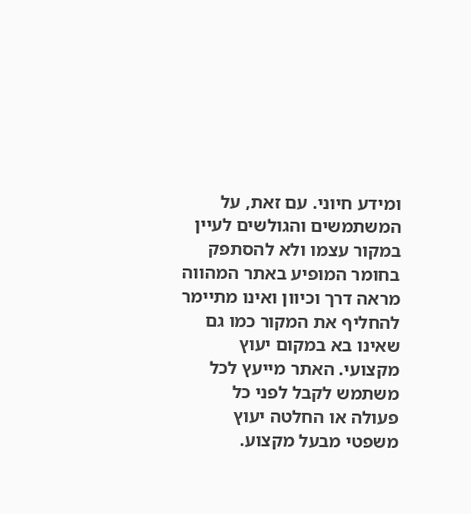ומידע חיוני. עם זאת, על המשתמשים והגולשים לעיין במקור עצמו ולא להסתפק בחומר המופיע באתר המהווה מראה דרך וכיוון ואינו מתיימר להחליף את המקור כמו גם שאינו בא במקום יעוץ מקצועי. האתר מייעץ לכל משתמש לקבל לפני כל פעולה או החלטה יעוץ משפטי מבעל מקצוע.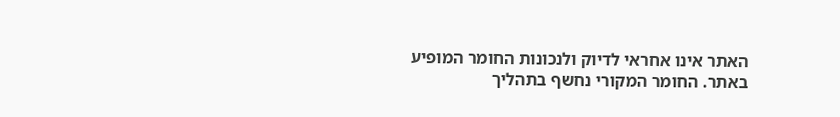האתר אינו אחראי לדיוק ולנכונות החומר המופיע באתר. החומר המקורי נחשף בתהליך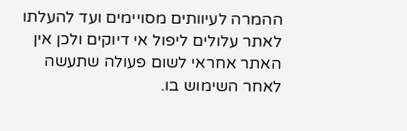ההמרה לעיוותים מסויימים ועד להעלתו לאתר עלולים ליפול אי דיוקים ולכן אין האתר אחראי לשום פעולה שתעשה לאחר השימוש בו.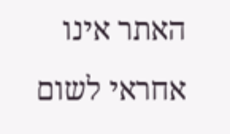האתר אינו אחראי לשום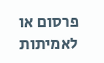פרסום או לאמיתות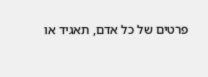פרטים של כל אדם, תאגיד או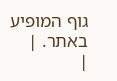גוף המופיע באתר. |
|